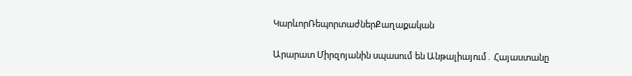ԿարևորՌեպորտաժներՔաղաքական

Արարատ Միրզոյանին սպասում են Անթալիայում․ Հայաստանը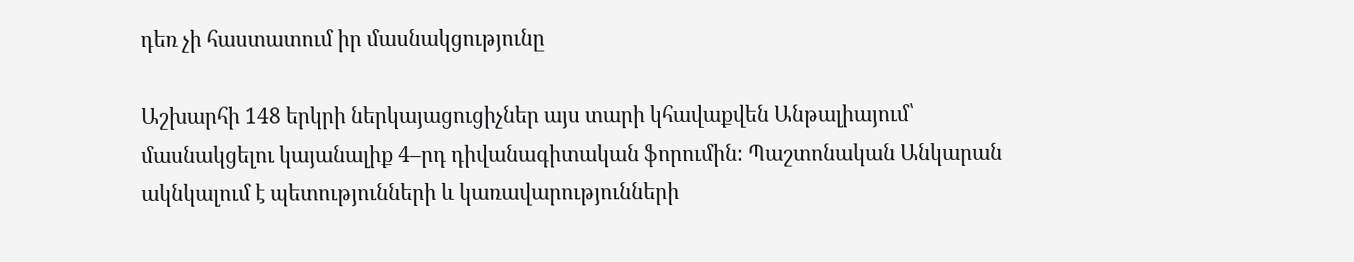դեռ չի հաստատում իր մասնակցությունը

Աշխարհի 148 երկրի ներկայացուցիչներ այս տարի կհավաքվեն Անթալիայում՝ մասնակցելու կայանալիք 4–րդ դիվանագիտական ֆորումին։ Պաշտոնական Անկարան ակնկալում է պետությունների և կառավարությունների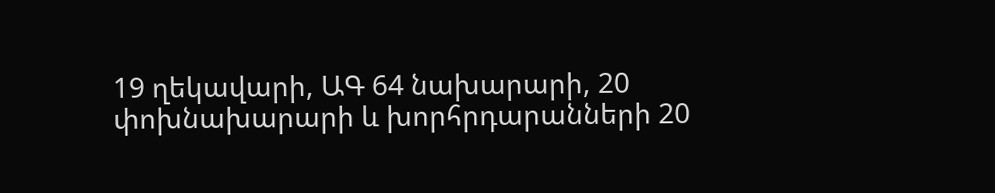19 ղեկավարի, ԱԳ 64 նախարարի, 20 փոխնախարարի և խորհրդարանների 20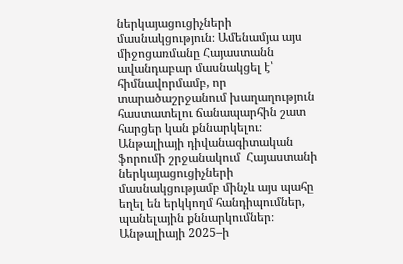ներկայացուցիչների մասնակցություն։ Ամենամյա այս միջոցառմանը Հայաստանն ավանդաբար մասնակցել է՝ հիմնավորմամբ, որ տարածաշրջանում խաղաղություն հաստատելու ճանապարհին շատ հարցեր կան քննարկելու։ Անթալիայի դիվանագիտական ֆորումի շրջանակում  Հայաստանի ներկայացուցիչների մասնակցությամբ մինչև այս պահը եղել են երկկողմ հանդիպումներ, պանելային քննարկումներ։ Անթալիայի 2025–ի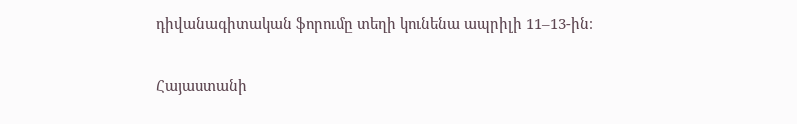դիվանագիտական ֆորումը տեղի կունենա ապրիլի 11–13-ին։

Հայաստանի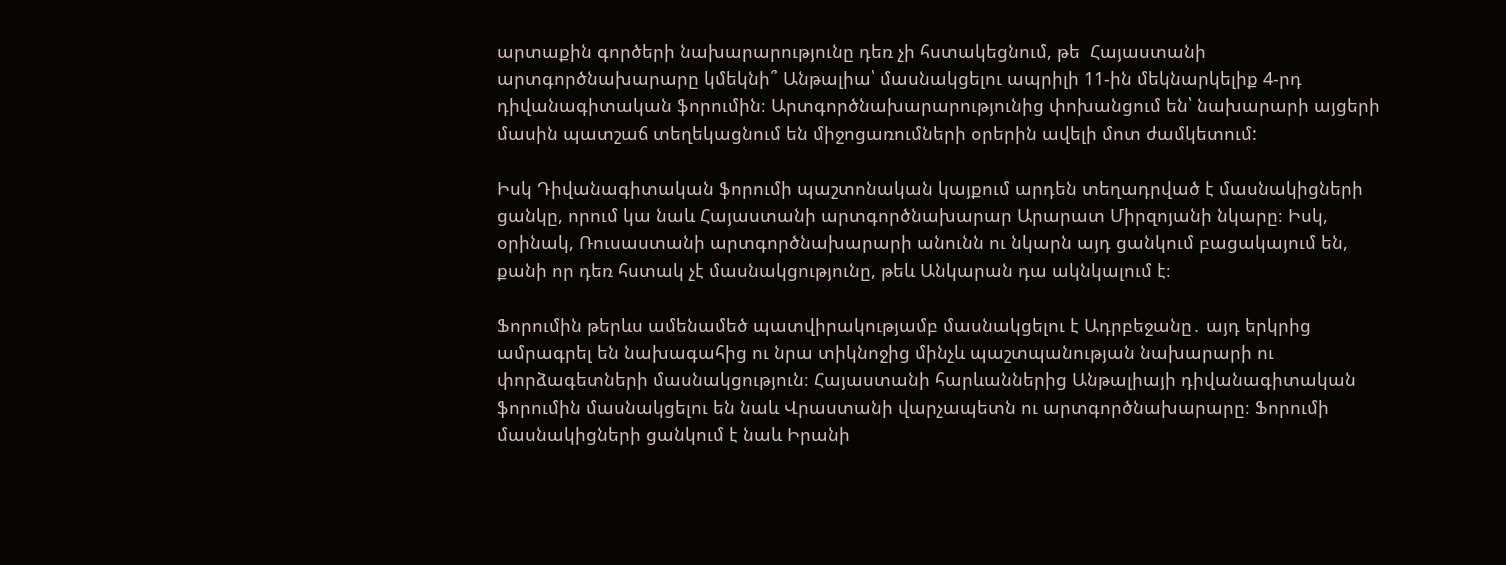արտաքին գործերի նախարարությունը դեռ չի հստակեցնում, թե  Հայաստանի արտգործնախարարը կմեկնի՞ Անթալիա՝ մասնակցելու ապրիլի 11-ին մեկնարկելիք 4-րդ դիվանագիտական ֆորումին։ Արտգործնախարարությունից փոխանցում են՝ նախարարի այցերի մասին պատշաճ տեղեկացնում են միջոցառումների օրերին ավելի մոտ ժամկետում:

Իսկ Դիվանագիտական ֆորումի պաշտոնական կայքում արդեն տեղադրված է մասնակիցների ցանկը, որում կա նաև Հայաստանի արտգործնախարար Արարատ Միրզոյանի նկարը։ Իսկ, օրինակ, Ռուսաստանի արտգործնախարարի անունն ու նկարն այդ ցանկում բացակայում են, քանի որ դեռ հստակ չէ մասնակցությունը, թեև Անկարան դա ակնկալում է։

Ֆորումին թերևս ամենամեծ պատվիրակությամբ մասնակցելու է Ադրբեջանը․ այդ երկրից ամրագրել են նախագահից ու նրա տիկնոջից մինչև պաշտպանության նախարարի ու փորձագետների մասնակցություն։ Հայաստանի հարևաններից Անթալիայի դիվանագիտական ֆորումին մասնակցելու են նաև Վրաստանի վարչապետն ու արտգործնախարարը։ Ֆորումի մասնակիցների ցանկում է նաև Իրանի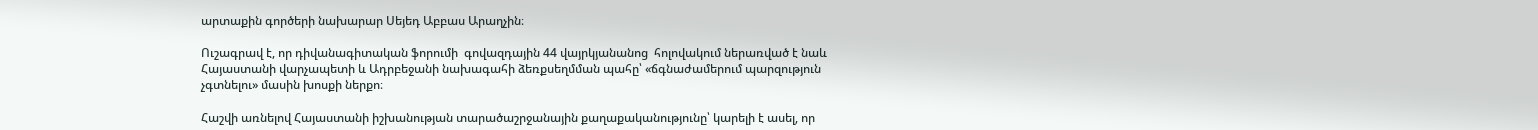արտաքին գործերի նախարար Սեյեդ Աբբաս Արաղչին։

Ուշագրավ է, որ դիվանագիտական ֆորումի  գովազդային 44 վայրկյանանոց  հոլովակում ներառված է նաև Հայաստանի վարչապետի և Ադրբեջանի նախագահի ձեռքսեղմման պահը՝ «ճգնաժամերում պարզություն չգտնելու» մասին խոսքի ներքո։

Հաշվի առնելով Հայաստանի իշխանության տարածաշրջանային քաղաքականությունը՝ կարելի է ասել, որ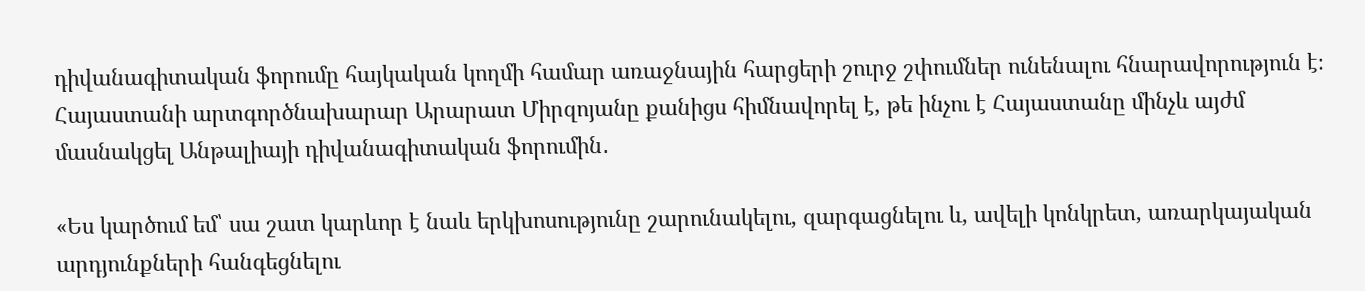դիվանագիտական ֆորումը հայկական կողմի համար առաջնային հարցերի շուրջ շփումներ ունենալու հնարավորություն է։ Հայաստանի արտգործնախարար Արարատ Միրզոյանը քանիցս հիմնավորել է, թե ինչու է Հայաստանը մինչև այժմ  մասնակցել Անթալիայի դիվանագիտական ֆորումին․

«Ես կարծում եմ՝ սա շատ կարևոր է նաև երկխոսությունը շարունակելու, զարգացնելու և, ավելի կոնկրետ, առարկայական արդյունքների հանգեցնելու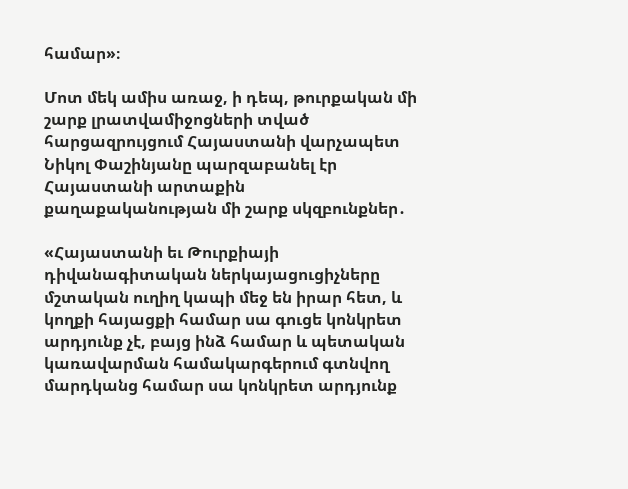համար»։

Մոտ մեկ ամիս առաջ, ի դեպ, թուրքական մի շարք լրատվամիջոցների տված հարցազրույցում Հայաստանի վարչապետ Նիկոլ Փաշինյանը պարզաբանել էր Հայաստանի արտաքին քաղաքականության մի շարք սկզբունքներ․

«Հայաստանի եւ Թուրքիայի դիվանագիտական ներկայացուցիչները մշտական ուղիղ կապի մեջ են իրար հետ, և կողքի հայացքի համար սա գուցե կոնկրետ արդյունք չէ, բայց ինձ համար և պետական կառավարման համակարգերում գտնվող մարդկանց համար սա կոնկրետ արդյունք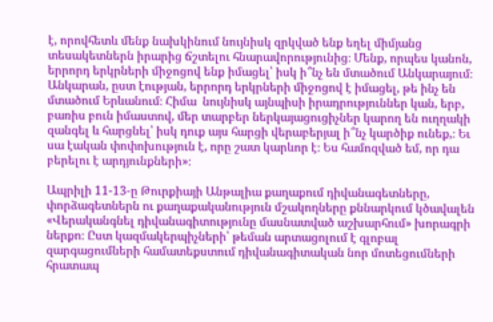է, որովհետև մենք նախկինում նույնիսկ զրկված ենք եղել միմյանց տեսակետներն իրարից ճշտելու հնարավորությունից։ Մենք, որպես կանոն, երրորդ երկրների միջոցով ենք իմացել՝ իսկ ի՞նչ են մտածում Անկարայում։ Անկարան, ըստ էության, երրորդ երկրների միջոցով է իմացել, թե ինչ են մտածում Երևանում։ Հիմա  նույնիսկ այնպիսի իրադրություններ կան, երբ, բառիս բուն իմաստով, մեր տարբեր ներկայացուցիչներ կարող են ուղղակի զանգել և հարցնել՝ իսկ դուք այս հարցի վերաբերյալ ի՞նչ կարծիք ունեք,։ Եւ սա էական փոփոխություն է, որը շատ կարևոր է։ Ես համոզված եմ, որ դա բերելու է արդյունքների»։

Ապրիլի 11-13-ը Թուրքիայի Անթալիա քաղաքում դիվանագետները, փորձագետներն ու քաղաքականություն մշակողները քննարկում կծավալեն «Վերականգնել դիվանագիտությունը մասնատված աշխարհում» խորագրի ներքո։ Ըստ կազմակերպիչների՝ թեման արտացոլում է գլոբալ զարգացումների համատեքստում դիվանագիտական նոր մոտեցումների հրատապ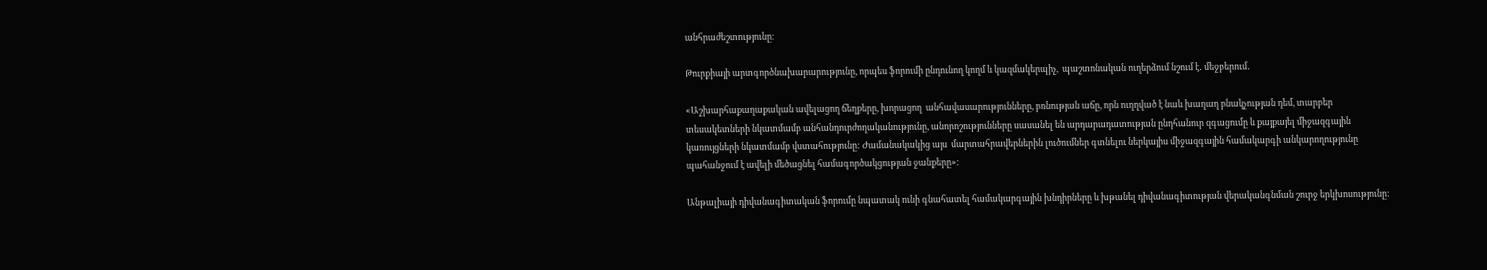անհրաժեշտությունը։

Թուրքիայի արտգործնախարարությունը, որպես ֆորումի ընդունող կողմ և կազմակերպիչ,  պաշտոնական ուղերձում նշում է․ մեջբերում․

«Աշխարհաքաղաքական ավելացող ճեղքերը, խորացող  անհավասարությունները, բռնության աճը, որն ուղղված է նաև խաղաղ բնակչության դեմ, տարբեր տեսակետների նկատմամբ անհանդուրժողականությունը, անորոշությունները սասանել են արդարադատության ընդհանուր զգացումը և քայքայել միջազգային կառույցների նկատմամբ վստահությունը: Ժամանակակից այս  մարտահրավերներին լուծումներ գտնելու ներկայիս միջազգային համակարգի անկարողությունը պահանջում է ավելի մեծացնել համագործակցության ջանքերը»։

Անթալիայի դիվանագիտական ֆորումը նպատակ ունի գնահատել համակարգային խնդիրները և խթանել դիվանագիտության վերականգնման շուրջ երկխոսությունը: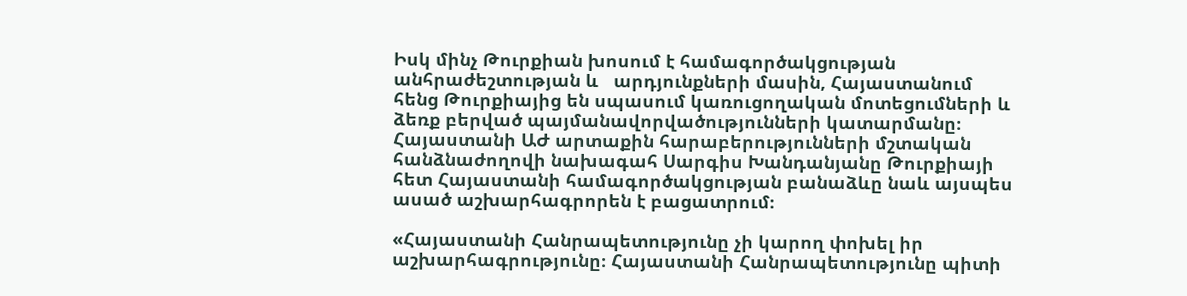Իսկ մինչ Թուրքիան խոսում է համագործակցության անհրաժեշտության և   արդյունքների մասին, Հայաստանում հենց Թուրքիայից են սպասում կառուցողական մոտեցումների և ձեռք բերված պայմանավորվածությունների կատարմանը։ Հայաստանի ԱԺ արտաքին հարաբերությունների մշտական հանձնաժողովի նախագահ Սարգիս Խանդանյանը Թուրքիայի հետ Հայաստանի համագործակցության բանաձևը նաև այսպես ասած աշխարհագրորեն է բացատրում։

«Հայաստանի Հանրապետությունը չի կարող փոխել իր աշխարհագրությունը։ Հայաստանի Հանրապետությունը պիտի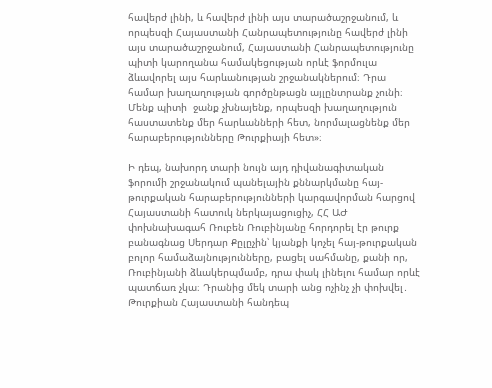հավերժ լինի, և հավերժ լինի այս տարածաշրջանում, և որպեսզի Հայաստանի Հանրապետությունը հավերժ լինի այս տարածաշրջանում, Հայաստանի Հանրապետությունը պիտի կարողանա համակեցության որևէ ֆորմուլա ձևավորել այս հարևանության շրջանակներում։ Դրա համար խաղաղության գործընթացն այլընտրանք չունի։ Մենք պիտի  ջանք չխնայենք, որպեսզի խաղաղություն հաստատենք մեր հարևանների հետ, նորմալացնենք մեր հարաբերությունները Թուրքիայի հետ»։

Ի դեպ, նախորդ տարի նույն այդ դիվանագիտական ֆորումի շրջանակում պանելային քննարկմանը հայ-թուրքական հարաբերությունների կարգավորման հարցով Հայաստանի հատուկ ներկայացուցիչ, ՀՀ ԱԺ փոխնախագահ Ռուբեն Ռուբինյանը հորդորել էր թուրք բանագնաց Սերդար Քըլըչին՝ կյանքի կոչել հայ-թուրքական բոլոր համաձայնությունները, բացել սահմանը, քանի որ, Ռուբինյանի ձևակերպմամբ, դրա փակ լինելու համար որևէ պատճառ չկա։ Դրանից մեկ տարի անց ոչինչ չի փոխվել․   Թուրքիան Հայաստանի հանդեպ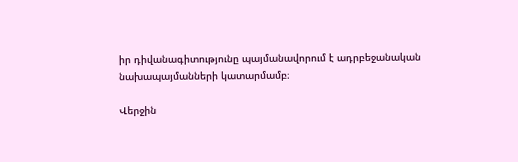իր դիվանագիտությունը պայմանավորում է ադրբեջանական նախապայմանների կատարմամբ։

Վերջին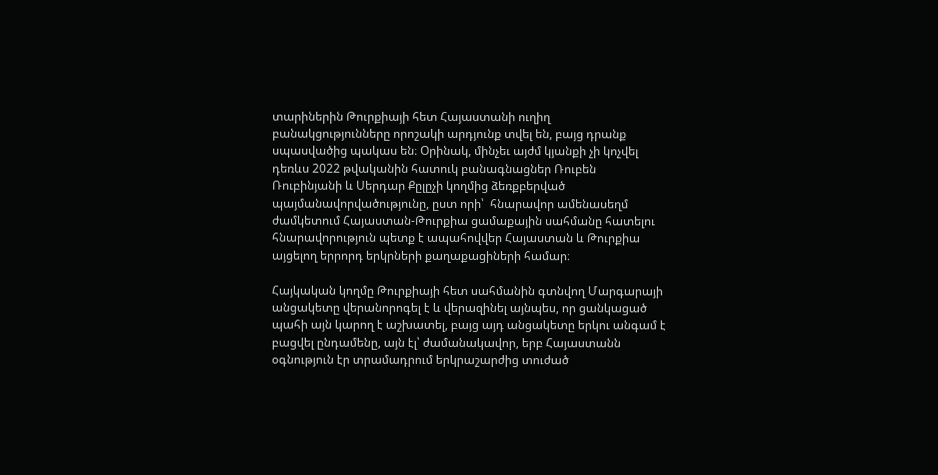տարիներին Թուրքիայի հետ Հայաստանի ուղիղ բանակցությունները որոշակի արդյունք տվել են, բայց դրանք սպասվածից պակաս են։ Օրինակ, մինչեւ այժմ կյանքի չի կոչվել դեռևս 2022 թվականին հատուկ բանագնացներ Ռուբեն Ռուբինյանի և Սերդար Քըլըչի կողմից ձեռքբերված պայմանավորվածությունը, ըստ որի՝  հնարավոր ամենասեղմ ժամկետում Հայաստան-Թուրքիա ցամաքային սահմանը հատելու հնարավորություն պետք է ապահովվեր Հայաստան և Թուրքիա այցելող երրորդ երկրների քաղաքացիների համար։

Հայկական կողմը Թուրքիայի հետ սահմանին գտնվող Մարգարայի անցակետը վերանորոգել է և վերազինել այնպես, որ ցանկացած պահի այն կարող է աշխատել, բայց այդ անցակետը երկու անգամ է բացվել ընդամենը, այն էլ՝ ժամանակավոր, երբ Հայաստանն օգնություն էր տրամադրում երկրաշարժից տուժած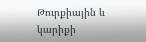Թուրքիային և կարիքի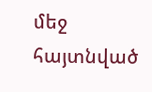մեջ հայտնված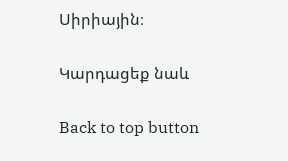Սիրիային։

Կարդացեք նաև

Back to top button